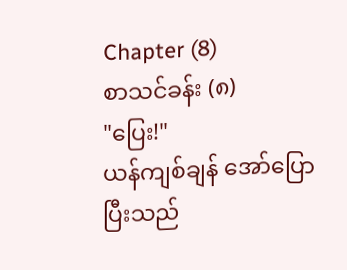Chapter (8)
စာသင်ခန်း (၈)
"ပြေး!"
ယန်ကျစ်ချန် အော်ပြောပြီးသည်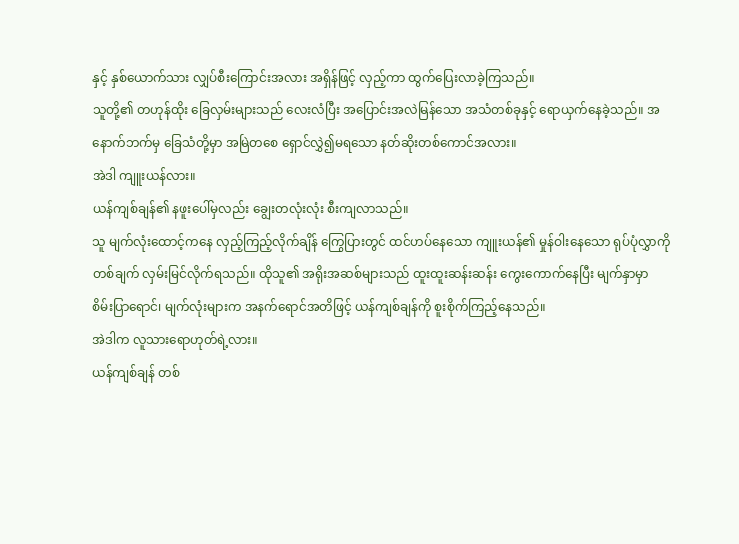နှင့် နှစ်ယောက်သား လျှပ်စီးကြောင်းအလား အရှိန်ဖြင့် လှည့်ကာ ထွက်ပြေးလာခဲ့ကြသည်။
သူတို့၏ တဟုန်ထိုး ခြေလှမ်းများသည် လေးလံပြီး အပြောင်းအလဲမြန်သော အသံတစ်ခုနှင့် ရောယှက်နေခဲ့သည်။ အနောက်ဘက်မှ ခြေသံတို့မှာ အမြဲတစေ ရှောင်လွှဲ၍မရသော နတ်ဆိုးတစ်ကောင်အလား။
အဲဒါ ကျူးယန်လား။
ယန်ကျစ်ချန်၏ နဖူးပေါ်မှလည်း ချွေးတလုံးလုံး စီးကျလာသည်။
သူ မျက်လုံးထောင့်ကနေ လှည့်ကြည့်လိုက်ချိန် ကြွေပြားတွင် ထင်ဟပ်နေသော ကျူးယန်၏ မှုန်ဝါးနေသော ရုပ်ပုံလွှာကို တစ်ချက် လှမ်းမြင်လိုက်ရသည်။ ထိုသူ၏ အရိုးအဆစ်များသည် ထူးထူးဆန်းဆန်း ကွေးကောက်နေပြီး မျက်နှာမှာ စိမ်းပြာရောင်၊ မျက်လုံးများက အနက်ရောင်အတိဖြင့် ယန်ကျစ်ချန်ကို စူးစိုက်ကြည့်နေသည်။
အဲဒါက လူသားရောဟုတ်ရဲ့လား။
ယန်ကျစ်ချန် တစ်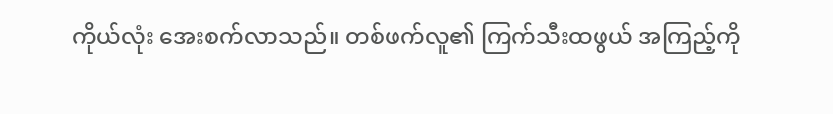ကိုယ်လုံး အေးစက်လာသည်။ တစ်ဖက်လူ၏ ကြက်သီးထဖွယ် အကြည့်ကို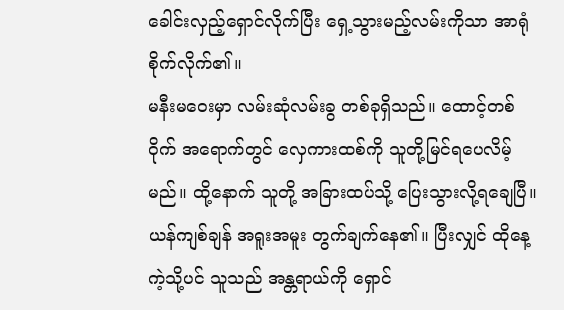ခေါင်းလှည့်ရှောင်လိုက်ပြီး ရှေ့သွားမည့်လမ်းကိုသာ အာရုံစိုက်လိုက်၏။
မနီးမဝေးမှာ လမ်းဆုံလမ်းခွ တစ်ခုရှိသည်။ ထောင့်တစ်ဝိုက် အရောက်တွင် လှေကားထစ်ကို သူတို့မြင်ရပေလိမ့်မည်။ ထို့နောက် သူတို့ အခြားထပ်သို့ ပြေးသွားလို့ရချေပြီ။ ယန်ကျစ်ချန် အရူးအမူး တွက်ချက်နေ၏။ ပြီးလျှင် ထိုနေ့ကဲ့သို့ပင် သူသည် အန္တရာယ်ကို ရှောင်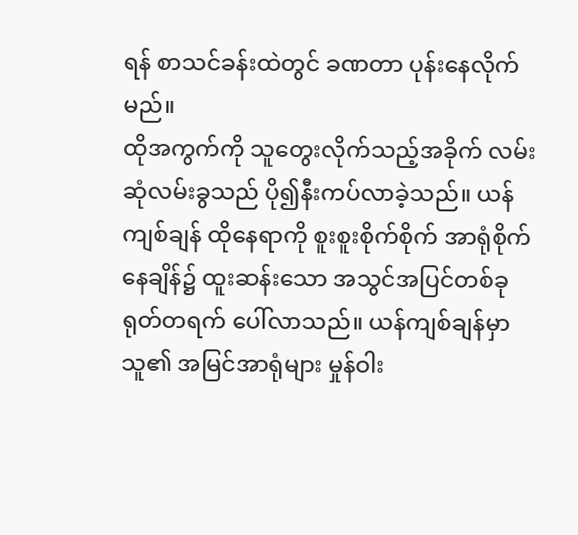ရန် စာသင်ခန်းထဲတွင် ခဏတာ ပုန်းနေလိုက်မည်။
ထိုအကွက်ကို သူတွေးလိုက်သည့်အခိုက် လမ်းဆုံလမ်းခွသည် ပို၍နီးကပ်လာခဲ့သည်။ ယန်ကျစ်ချန် ထိုနေရာကို စူးစူးစိုက်စိုက် အာရုံစိုက်နေချိန်၌ ထူးဆန်းသော အသွင်အပြင်တစ်ခု ရုတ်တရက် ပေါ်လာသည်။ ယန်ကျစ်ချန်မှာ သူ၏ အမြင်အာရုံများ မှုန်ဝါး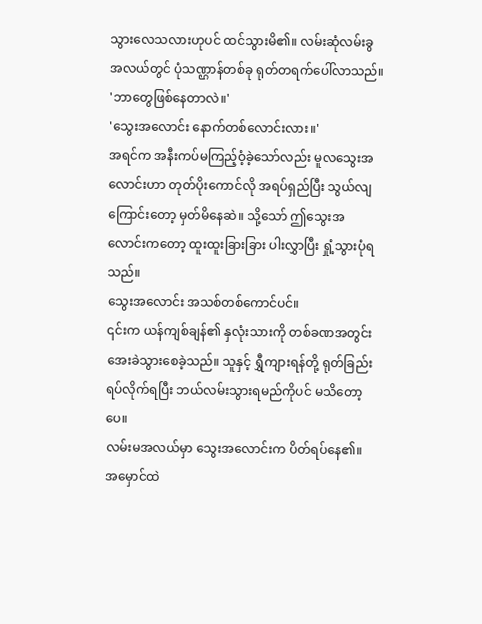သွားလေသလားဟုပင် ထင်သွားမိ၏။ လမ်းဆုံလမ်းခွ အလယ်တွင် ပုံသဏ္ဌာန်တစ်ခု ရုတ်တရက်ပေါ်လာသည်။
'ဘာတွေဖြစ်နေတာလဲ။'
'သွေးအလောင်း နောက်တစ်လောင်းလား။'
အရင်က အနီးကပ်မကြည့်ဝံ့ခဲ့သော်လည်း မူလသွေးအလောင်းဟာ တုတ်ပိုးကောင်လို အရပ်ရှည်ပြီး သွယ်လျကြောင်းတော့ မှတ်မိနေဆဲ။ သို့သော် ဤသွေးအလောင်းကတော့ ထူးထူးခြားခြား ပါးလွှာပြီး ရှုံ့သွားပုံရသည်။
သွေးအလောင်း အသစ်တစ်ကောင်ပင်။
၎င်းက ယန်ကျစ်ချန်၏ နှလုံးသားကို တစ်ခဏအတွင်း အေးခဲသွားစေခဲ့သည်။ သူနှင့် ရွှီကျားရန်တို့ ရုတ်ခြည်း ရပ်လိုက်ရပြီး ဘယ်လမ်းသွားရမည်ကိုပင် မသိတော့ပေ။
လမ်းမအလယ်မှာ သွေးအလောင်းက ပိတ်ရပ်နေ၏။
အမှောင်ထဲ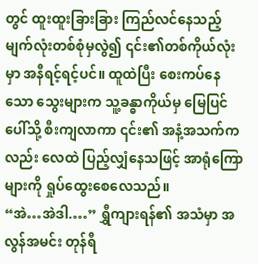တွင် ထူးထူးခြားခြား ကြည်လင်နေသည့် မျက်လုံးတစ်စုံမှလွဲ၍ ၎င်း၏တစ်ကိုယ်လုံးမှာ အနီရင့်ရင့်ပင်။ ထူထဲပြီး စေးကပ်နေသော သွေးများက သူ့ခန္ဓာကိုယ်မှ မြေပြင်ပေါ်သို့ စီးကျလာကာ ၎င်း၏ အနံ့အသက်ကလည်း လေထဲ ပြည့်လျှံနေသဖြင့် အာရုံကြောများကို ရှုပ်ထွေးစေလေသည်။
“အဲ…အဲဒါ.…” ရွှီကျားရန်၏ အသံမှာ အလွန်အမင်း တုန်ရီ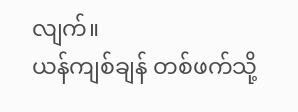လျက်။
ယန်ကျစ်ချန် တစ်ဖက်သို့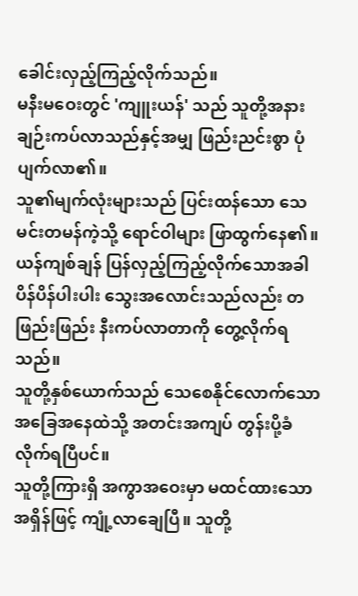ခေါင်းလှည့်ကြည့်လိုက်သည်။
မနီးမဝေးတွင် 'ကျူးယန်' သည် သူတို့အနား ချဉ်းကပ်လာသည်နှင့်အမျှ ဖြည်းညင်းစွာ ပုံပျက်လာ၏။
သူ၏မျက်လုံးများသည် ပြင်းထန်သော သေမင်းတမန်ကဲ့သို့ ရောင်ဝါများ ဖြာထွက်နေ၏။ ယန်ကျစ်ချန် ပြန်လှည့်ကြည့်လိုက်သောအခါ ပိန်ပိန်ပါးပါး သွေးအလောင်းသည်လည်း တဖြည်းဖြည်း နီးကပ်လာတာကို တွေ့လိုက်ရသည်။
သူတို့နှစ်ယောက်သည် သေစေနိုင်လောက်သော အခြေအနေထဲသို့ အတင်းအကျပ် တွန်းပို့ခံလိုက်ရပြီပင်။
သူတို့ကြားရှိ အကွာအဝေးမှာ မထင်ထားသော အရှိန်ဖြင့် ကျုံ့လာချေပြီ။ သူတို့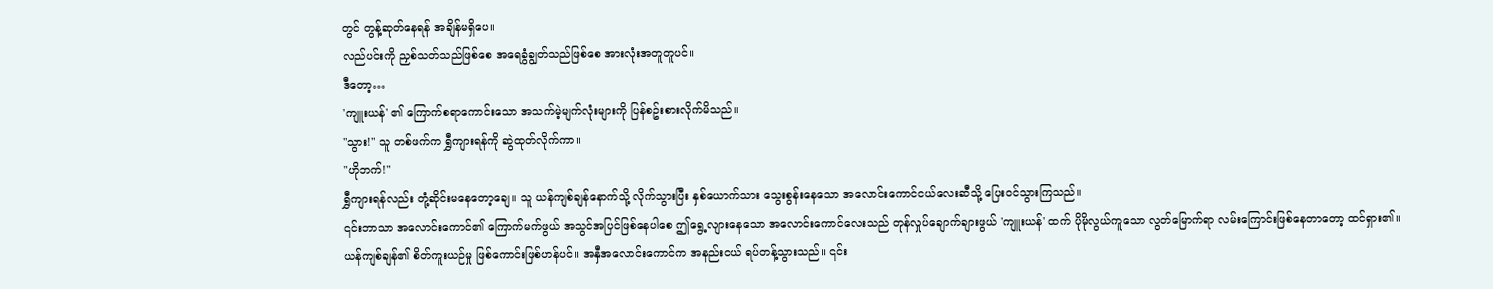တွင် တွန့်ဆုတ်နေရန် အချိန်မရှိပေ။
လည်ပင်းကို ညှစ်သတ်သည်ဖြစ်စေ အရေခွံချွတ်သည်ဖြစ်စေ အားလုံးအတူတူပင်။
ဒီတော့…
'ကျူးယန်' ၏ ကြောက်စရာကောင်းသော အသက်မဲ့မျက်လုံးများကို ပြန်စဥ်းစားလိုက်မိသည်။
"သွား!" သူ တစ်ဖက်က ရွှီကျားရန်ကို ဆွဲထုတ်လိုက်ကာ။
"ဟိုဘက်!"
ရွှီကျားရန်လည်း တုံ့ဆိုင်းမနေတော့ချေ။ သူ ယန်ကျစ်ချန်နောက်သို့ လိုက်သွားပြီး နှစ်ယောက်သား သွေးစွန်းနေသော အလောင်းကောင်ငယ်လေးဆီသို့ ပြေးဝင်သွားကြသည်။
၎င်းဘာသာ အလောင်းကောင်၏ ကြောက်မက်ဖွယ် အသွင်အပြင်ဖြစ်နေပါစေ ဤရွေ့လျားနေသော အလောင်းကောင်လေးသည် တုန်လှုပ်ချောက်ချားဖွယ် 'ကျူးယန်' ထက် ပိုမိုလွယ်ကူသော လွတ်မြောက်ရာ လမ်းကြောင်းဖြစ်နေတာတော့ ထင်ရှား၏။
ယန်ကျစ်ချန်၏ စိတ်ကူးယဉ်မှု ဖြစ်ကောင်းဖြစ်ဟန်ပင်။ အနှီအလောင်းကောင်က အနည်းငယ် ရပ်တန့်သွားသည်။ ၎င်း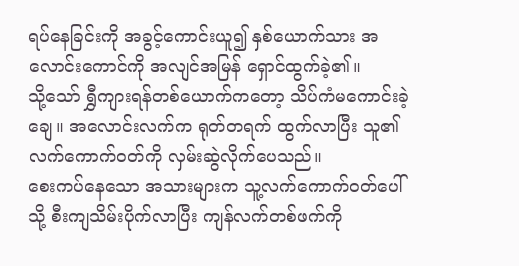ရပ်နေခြင်းကို အခွင့်ကောင်းယူ၍ နှစ်ယောက်သား အလောင်းကောင်ကို အလျင်အမြန် ရှောင်ထွက်ခဲ့၏။
သို့သော် ရွှီကျားရန်တစ်ယောက်ကတော့ သိပ်ကံမကောင်းခဲ့ချေ။ အလောင်းလက်က ရုတ်တရက် ထွက်လာပြီး သူ၏ လက်ကောက်ဝတ်ကို လှမ်းဆွဲလိုက်ပေသည်။
စေးကပ်နေသော အသားများက သူ့လက်ကောက်ဝတ်ပေါ်သို့ စီးကျသိမ်းပိုက်လာပြီး ကျန်လက်တစ်ဖက်ကို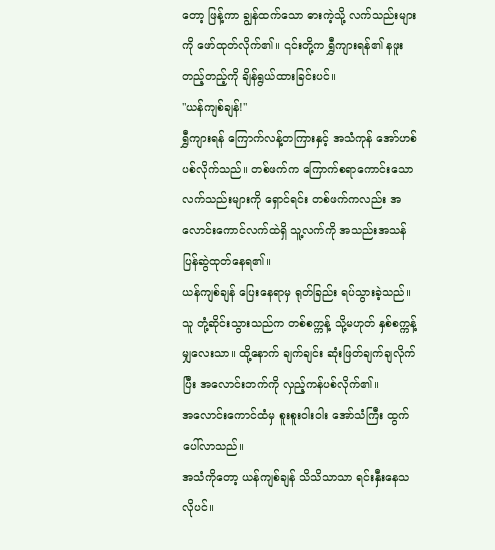တော့ ဖြန့်ကာ ချွန်ထက်သော ဓားကဲ့သို့ လက်သည်းများကို ဖော်ထုတ်လိုက်၏။ ၎င်းတို့က ရွှီကျားရန်၏ နဖူးတည့်တည့်ကို ချိန်ရွယ်ထားခြင်းပင်။
"ယန်ကျစ်ချန်!"
ရွှီကျားရန် ကြောက်လန့်တကြားနှင့် အသံကုန် အော်ဟစ်ပစ်လိုက်သည်။ တစ်ဖက်က ကြောက်စရာကောင်းသော လက်သည်းများကို ရှောင်ရင်း တစ်ဖက်ကလည်း အလောင်းကောင်လက်ထဲရှိ သူ့လက်ကို အသည်းအသန် ပြန်ဆွဲထုတ်နေရ၏။
ယန်ကျစ်ချန် ပြေးနေရာမှ ရုတ်ခြည်း ရပ်သွားခဲ့သည်။ သူ တုံ့ဆိုင်းသွားသည်က တစ်စက္ကန့် သို့မဟုတ် နှစ်စက္ကန့်မျှလေးသာ။ ထို့နောက် ချက်ချင်း ဆုံးဖြတ်ချက်ချလိုက်ပြီး အလောင်းဘက်ကို လှည့်ကန်ပစ်လိုက်၏။
အလောင်းကောင်ထံမှ စူးစူးဝါးဝါး အော်သံကြီး ထွက်ပေါ်လာသည်။
အသံကိုတော့ ယန်ကျစ်ချန် သိသိသာသာ ရင်းနှီးနေသလိုပင်။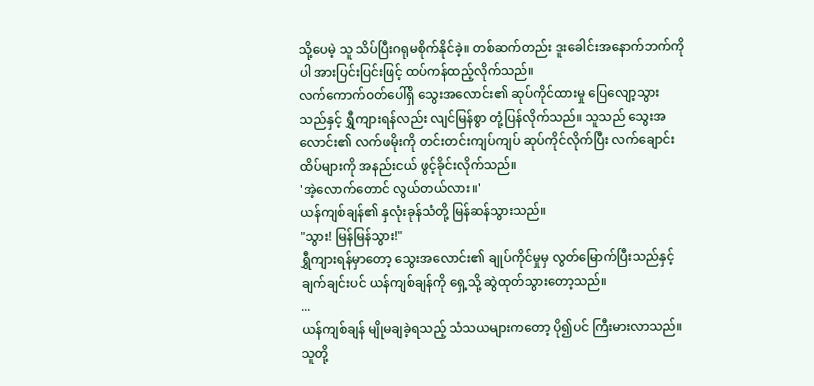သို့ပေမဲ့ သူ သိပ်ပြီးဂရုမစိုက်နိုင်ခဲ့။ တစ်ဆက်တည်း ဒူးခေါင်းအနောက်ဘက်ကိုပါ အားပြင်းပြင်းဖြင့် ထပ်ကန်ထည့်လိုက်သည်။
လက်ကောက်ဝတ်ပေါ်ရှိ သွေးအလောင်း၏ ဆုပ်ကိုင်ထားမှု ပြေလျော့သွားသည်နှင့် ရွှီကျားရန်လည်း လျင်မြန်စွာ တုံ့ပြန်လိုက်သည်။ သူသည် သွေးအလောင်း၏ လက်ဖမိုးကို တင်းတင်းကျပ်ကျပ် ဆုပ်ကိုင်လိုက်ပြီး လက်ချောင်းထိပ်များကို အနည်းငယ် ဖွင့်ခိုင်းလိုက်သည်။
'အဲ့လောက်တောင် လွယ်တယ်လား။'
ယန်ကျစ်ချန်၏ နှလုံးခုန်သံတို့ မြန်ဆန်သွားသည်။
"သွား! မြန်မြန်သွား!"
ရွှီကျားရန်မှာတော့ သွေးအလောင်း၏ ချုပ်ကိုင်မှုမှ လွတ်မြောက်ပြီးသည်နှင့် ချက်ချင်းပင် ယန်ကျစ်ချန်ကို ရှေ့သို့ ဆွဲထုတ်သွားတော့သည်။
...
ယန်ကျစ်ချန် မျိုမချခဲ့ရသည့် သံသယများကတော့ ပို၍ပင် ကြီးမားလာသည်။ သူတို့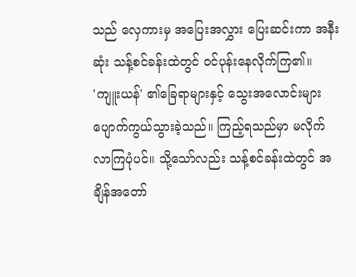သည် လှေကားမှ အပြေးအလွှား ပြေးဆင်းကာ အနီးဆုံး သန့်စင်ခန်းထဲတွင် ဝင်ပုန်းနေလိုက်ကြ၏။
'ကျူးယန်' ၏ခြေရာများနှင့် သွေးအလောင်းများ ပျောက်ကွယ်သွားခဲ့သည်။ ကြည့်ရသည်မှာ မလိုက်လာကြပုံပင်။ သို့သော်လည်း သန့်စင်ခန်းထဲတွင် အချိန်အတော်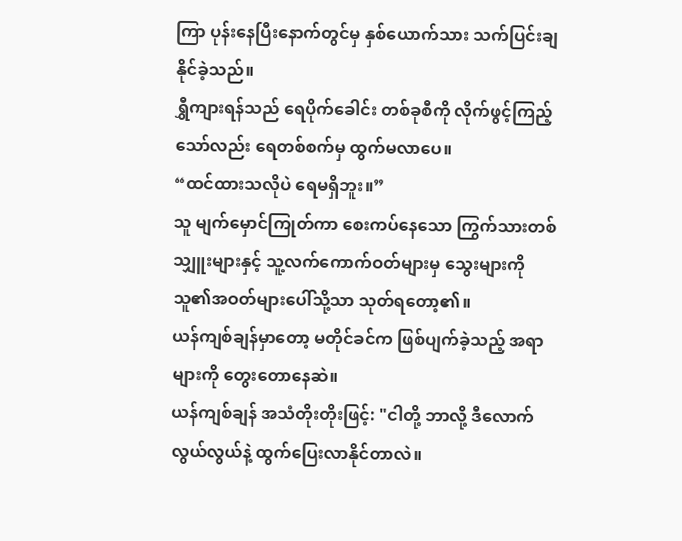ကြာ ပုန်းနေပြီးနောက်တွင်မှ နှစ်ယောက်သား သက်ပြင်းချနိုင်ခဲ့သည်။
ရွှီကျားရန်သည် ရေပိုက်ခေါင်း တစ်ခုစီကို လိုက်ဖွင့်ကြည့်သော်လည်း ရေတစ်စက်မှ ထွက်မလာပေ။
“ထင်ထားသလိုပဲ ရေမရှိဘူး။”
သူ မျက်မှောင်ကြုတ်ကာ စေးကပ်နေသော ကြွက်သားတစ်သျှူးများနှင့် သူ့လက်ကောက်ဝတ်များမှ သွေးများကို သူ၏အဝတ်များပေါ်သို့သာ သုတ်ရတော့၏။
ယန်ကျစ်ချန်မှာတော့ မတိုင်ခင်က ဖြစ်ပျက်ခဲ့သည့် အရာများကို တွေးတောနေဆဲ။
ယန်ကျစ်ချန် အသံတိုးတိုးဖြင့်: "ငါတို့ ဘာလို့ ဒီလောက်လွယ်လွယ်နဲ့ ထွက်ပြေးလာနိုင်တာလဲ။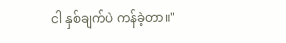ငါ နှစ်ချက်ပဲ ကန်ခဲ့တာ။"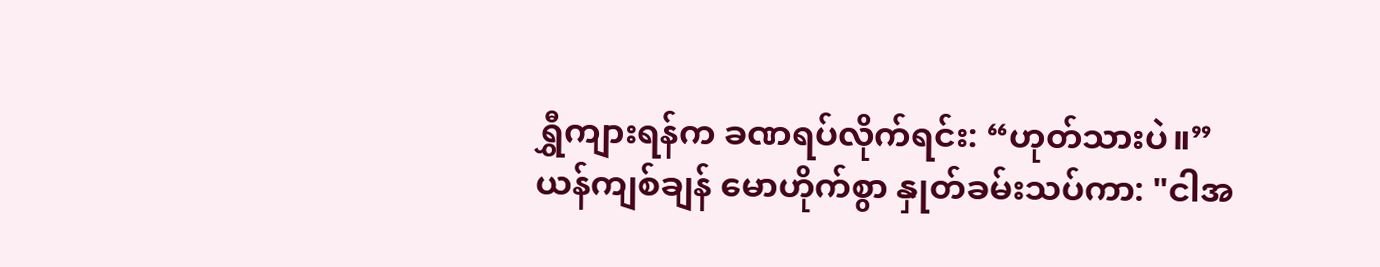ရွှီကျားရန်က ခဏရပ်လိုက်ရင်း: “ဟုတ်သားပဲ။”
ယန်ကျစ်ချန် မောဟိုက်စွာ နှုတ်ခမ်းသပ်ကာ: "ငါအ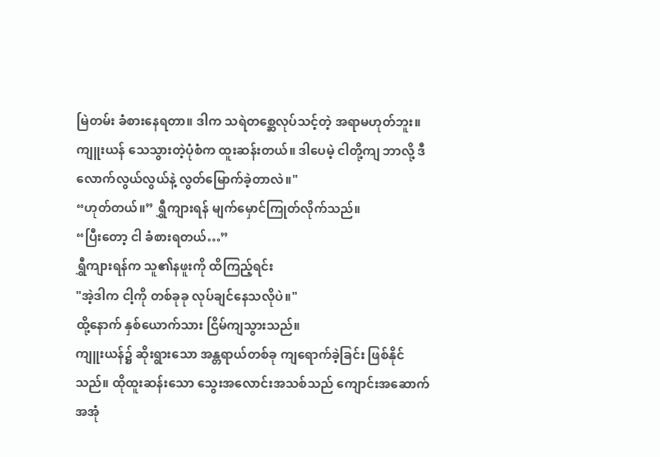မြဲတမ်း ခံစားနေရတာ။ ဒါက သရဲတစ္ဆေလုပ်သင့်တဲ့ အရာမဟုတ်ဘူး။ ကျူးယန် သေသွားတဲ့ပုံစံက ထူးဆန်းတယ်။ ဒါပေမဲ့ ငါတို့ကျ ဘာလို့ ဒီလောက်လွယ်လွယ်နဲ့ လွတ်မြောက်ခဲ့တာလဲ။"
“ဟုတ်တယ်။” ရွှီကျားရန် မျက်မှောင်ကြုတ်လိုက်သည်။
“ပြီးတော့ ငါ ခံစားရတယ်…”
ရွှီကျားရန်က သူ၏နဖူးကို ထိကြည့်ရင်း
"အဲ့ဒါက ငါ့ကို တစ်ခုခု လုပ်ချင်နေသလိုပဲ။"
ထို့နောက် နှစ်ယောက်သား ငြိမ်ကျသွားသည်။
ကျူးယန်၌ ဆိုးရွားသော အန္တရာယ်တစ်ခု ကျရောက်ခဲ့ခြင်း ဖြစ်နိုင်သည်။ ထိုထူးဆန်းသော သွေးအလောင်းအသစ်သည် ကျောင်းအဆောက်အအုံ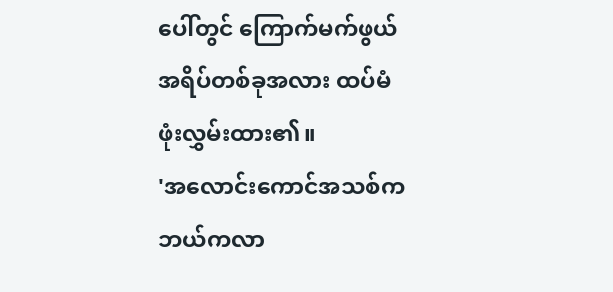ပေါ်တွင် ကြောက်မက်ဖွယ်အရိပ်တစ်ခုအလား ထပ်မံ ဖုံးလွှမ်းထား၏။
'အလောင်းကောင်အသစ်က ဘယ်ကလာ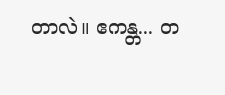တာလဲ။ ဧကန္တ... တ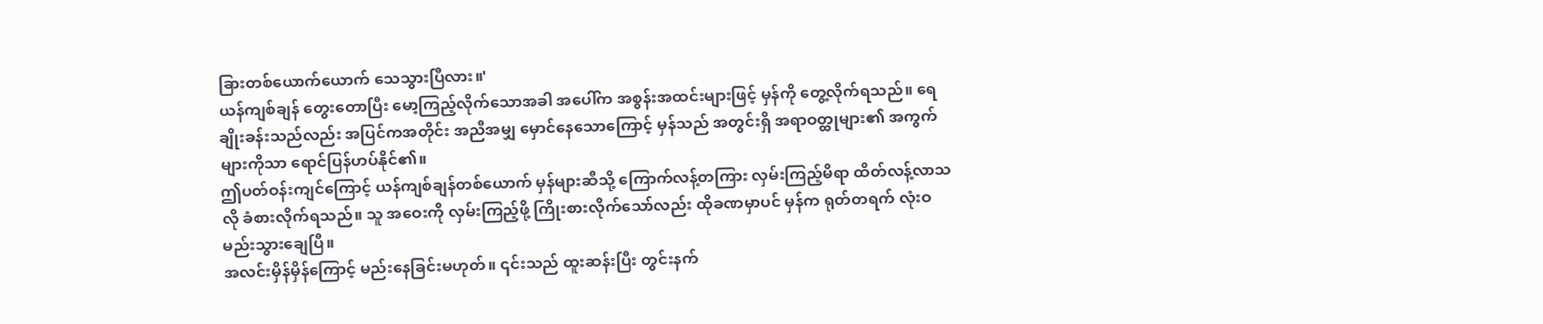ခြားတစ်ယောက်ယောက် သေသွားပြီလား။'
ယန်ကျစ်ချန် တွေးတောပြီး မော့ကြည့်လိုက်သောအခါ အပေါ်က အစွန်းအထင်းများဖြင့် မှန်ကို တွေ့လိုက်ရသည်။ ရေချိုးခန်းသည်လည်း အပြင်ကအတိုင်း အညီအမျှ မှောင်နေသောကြောင့် မှန်သည် အတွင်းရှိ အရာဝတ္ထုများ၏ အကွက်များကိုသာ ရောင်ပြန်ဟပ်နိုင်၏။
ဤပတ်ဝန်းကျင်ကြောင့် ယန်ကျစ်ချန်တစ်ယောက် မှန်များဆီသို့ ကြောက်လန့်တကြား လှမ်းကြည့်မိရာ ထိတ်လန့်လာသလို ခံစားလိုက်ရသည်။ သူ အဝေးကို လှမ်းကြည့်ဖို့ ကြိုးစားလိုက်သော်လည်း ထိုခဏမှာပင် မှန်က ရုတ်တရက် လုံးဝ မည်းသွားချေပြီ။
အလင်းမှိန်မှိန်ကြောင့် မည်းနေခြင်းမဟုတ်။ ၎င်းသည် ထူးဆန်းပြီး တွင်းနက်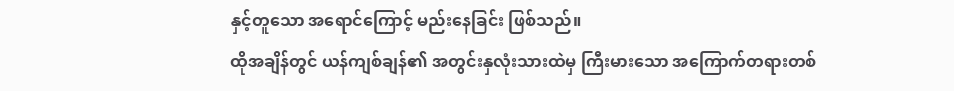နှင့်တူသော အရောင်ကြောင့် မည်းနေခြင်း ဖြစ်သည်။
ထိုအချိန်တွင် ယန်ကျစ်ချန်၏ အတွင်းနှလုံးသားထဲမှ ကြီးမားသော အကြောက်တရားတစ်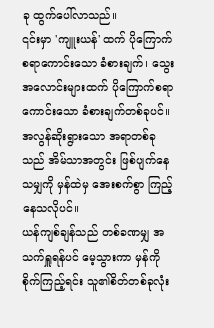ခု ထွက်ပေါ်လာသည်။
၎င်းမှာ 'ကျူးယန်' ထက် ပိုကြောက်စရာကောင်းသော ခံစားချက်၊ သွေးအလောင်းများထက် ပိုကြောက်စရာကောင်းသော ခံစားချက်တစ်ခုပင်။ အလွန်ဆိုးရွားသော အရာတစ်ခုသည် အိမ်သာအတွင်း ဖြစ်ပျက်နေသမျှကို မှန်ထဲမှ အေးစက်စွာ ကြည့်နေသလိုပင်။
ယန်ကျစ်ချန်သည် တစ်ခဏမျှ အသက်ရှူရန်ပင် မေ့သွားကာ မှန်ကို စိုက်ကြည့်ရင်း သူ၏စိတ်တစ်ခုလုံး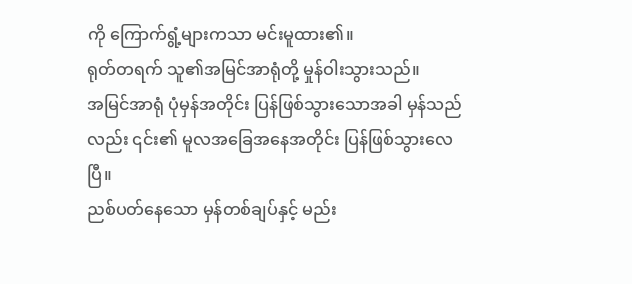ကို ကြောက်ရွံ့များကသာ မင်းမူထား၏။
ရုတ်တရက် သူ၏အမြင်အာရုံတို့ မှုန်ဝါးသွားသည်။
အမြင်အာရုံ ပုံမှန်အတိုင်း ပြန်ဖြစ်သွားသောအခါ မှန်သည်လည်း ၎င်း၏ မူလအခြေအနေအတိုင်း ပြန်ဖြစ်သွားလေပြီ။
ညစ်ပတ်နေသော မှန်တစ်ချပ်နှင့် မည်း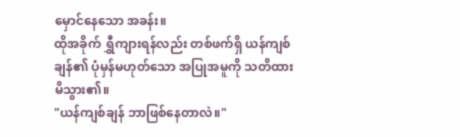မှောင်နေသော အခန်း။
ထိုအခိုက် ရွှီကျားရန်လည်း တစ်ဖက်ရှိ ယန်ကျစ်ချန်၏ ပုံမှန်မဟုတ်သော အပြုအမူကို သတိထားမိသွား၏။
"ယန်ကျစ်ချန် ဘာဖြစ်နေတာလဲ။"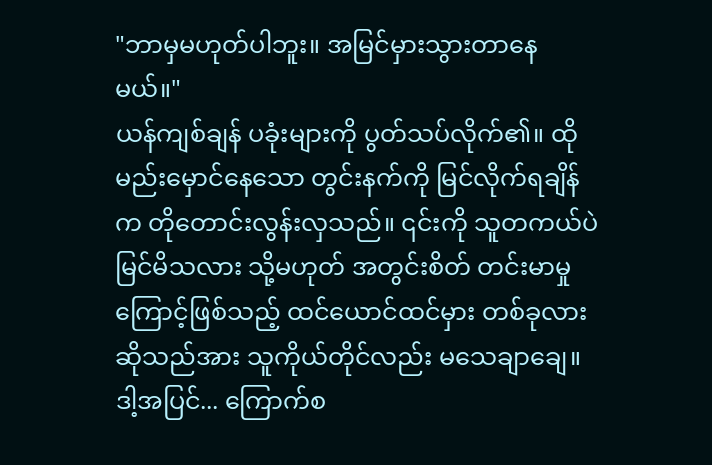"ဘာမှမဟုတ်ပါဘူး။ အမြင်မှားသွားတာနေမယ်။"
ယန်ကျစ်ချန် ပခုံးများကို ပွတ်သပ်လိုက်၏။ ထိုမည်းမှောင်နေသော တွင်းနက်ကို မြင်လိုက်ရချိန်က တိုတောင်းလွန်းလှသည်။ ၎င်းကို သူတကယ်ပဲ မြင်မိသလား သို့မဟုတ် အတွင်းစိတ် တင်းမာမှုကြောင့်ဖြစ်သည့် ထင်ယောင်ထင်မှား တစ်ခုလား ဆိုသည်အား သူကိုယ်တိုင်လည်း မသေချာချေ။
ဒါ့အပြင်... ကြောက်စ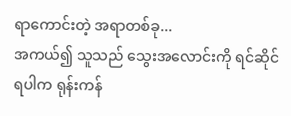ရာကောင်းတဲ့ အရာတစ်ခု...
အကယ်၍ သူသည် သွေးအလောင်းကို ရင်ဆိုင်ရပါက ရုန်းကန်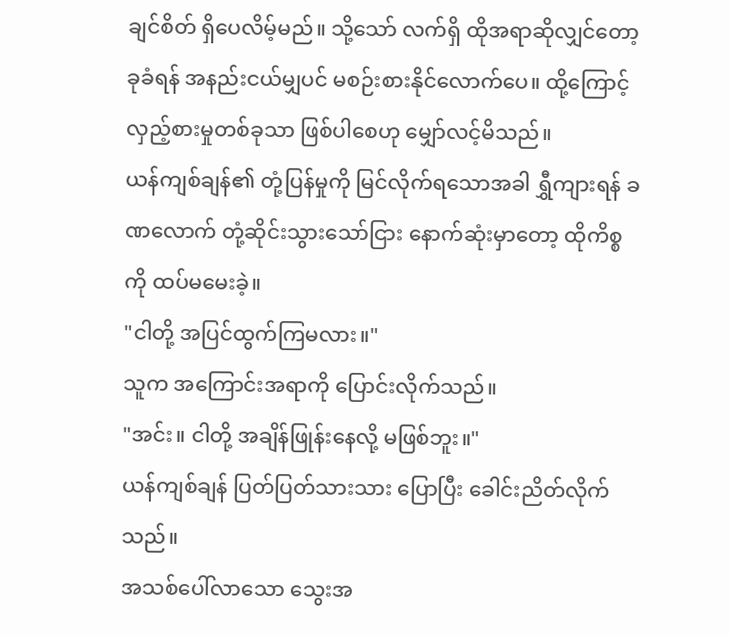ချင်စိတ် ရှိပေလိမ့်မည်။ သို့သော် လက်ရှိ ထိုအရာဆိုလျှင်တော့ ခုခံရန် အနည်းငယ်မျှပင် မစဉ်းစားနိုင်လောက်ပေ။ ထို့ကြောင့် လှည့်စားမှုတစ်ခုသာ ဖြစ်ပါစေဟု မျှော်လင့်မိသည်။
ယန်ကျစ်ချန်၏ တုံ့ပြန်မှုကို မြင်လိုက်ရသောအခါ ရွှီကျားရန် ခဏလောက် တုံ့ဆိုင်းသွားသော်ငြား နောက်ဆုံးမှာတော့ ထိုကိစ္စကို ထပ်မမေးခဲ့။
"ငါတို့ အပြင်ထွက်ကြမလား။"
သူက အကြောင်းအရာကို ပြောင်းလိုက်သည်။
"အင်း။ ငါတို့ အချိန်ဖြုန်းနေလို့ မဖြစ်ဘူး။"
ယန်ကျစ်ချန် ပြတ်ပြတ်သားသား ပြောပြီး ခေါင်းညိတ်လိုက်သည်။
အသစ်ပေါ်လာသော သွေးအ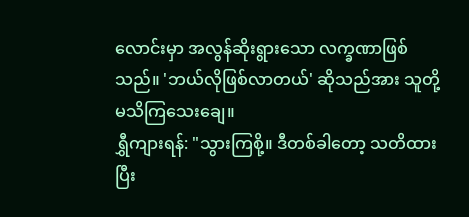လောင်းမှာ အလွန်ဆိုးရွားသော လက္ခဏာဖြစ်သည်။ 'ဘယ်လိုဖြစ်လာတယ်' ဆိုသည်အား သူတို့ မသိကြသေးချေ။
ရွှီကျားရန်: "သွားကြစို့။ ဒီတစ်ခါတော့ သတိထားပြီး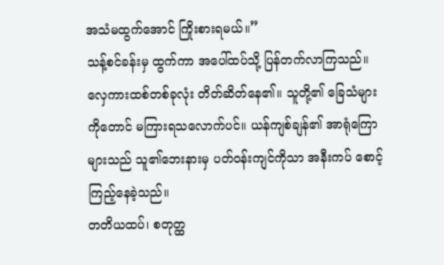အသံမထွက်အောင် ကြိုးစားရမယ်။”
သန့်စင်ခန်းမှ ထွက်ကာ အပေါ်ထပ်သို့ ပြန်တက်လာကြသည်။
လှေကားထစ်တစ်ခုလုံး တိတ်ဆိတ်နေ၏။ သူတို့၏ ခြေသံများကိုတောင် မကြားရသလောက်ပင်။ ယန်ကျစ်ချန်၏ အာရုံကြောများသည် သူ၏ဘေးနားမှ ပတ်ဝန်းကျင်ကိုသာ အနီးကပ် စောင့်ကြည့်နေခဲ့သည်။
တတိယထပ်၊ စတုတ္ထ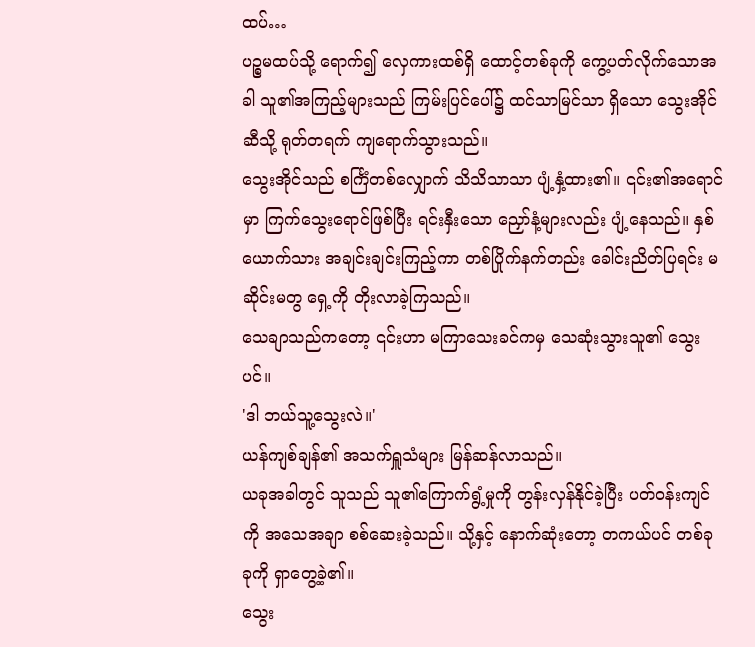ထပ်…
ပဉ္စမထပ်သို့ ရောက်၍ လှေကားထစ်ရှိ ထောင့်တစ်ခုကို ကွေ့ပတ်လိုက်သောအခါ သူ၏အကြည့်များသည် ကြမ်းပြင်ပေါ်၌ ထင်သာမြင်သာ ရှိသော သွေးအိုင်ဆီသို့ ရုတ်တရက် ကျရောက်သွားသည်။
သွေးအိုင်သည် စင်္ကြံတစ်လျှောက် သိသိသာသာ ပျံ့နှံ့ထား၏။ ၎င်း၏အရောင်မှာ ကြက်သွေးရောင်ဖြစ်ပြီး ရင်းနှီးသော ညှော်နံ့များလည်း ပျံ့နေသည်။ နှစ်ယောက်သား အချင်းချင်းကြည့်ကာ တစ်ပြိုက်နက်တည်း ခေါင်းညိတ်ပြရင်း မဆိုင်းမတွ ရှေ့ကို တိုးလာခဲ့ကြသည်။
သေချာသည်ကတော့ ၎င်းဟာ မကြာသေးခင်ကမှ သေဆုံးသွားသူ၏ သွေးပင်။
'ဒါ ဘယ်သူ့သွေးလဲ။'
ယန်ကျစ်ချန်၏ အသက်ရှူသံများ မြန်ဆန်လာသည်။
ယခုအခါတွင် သူသည် သူ၏ကြောက်ရွံ့မှုကို တွန်းလှန်နိုင်ခဲ့ပြီး ပတ်ဝန်းကျင်ကို အသေအချာ စစ်ဆေးခဲ့သည်။ သို့နှင့် နောက်ဆုံးတော့ တကယ်ပင် တစ်ခုခုကို ရှာတွေ့ခဲ့၏။
သွေး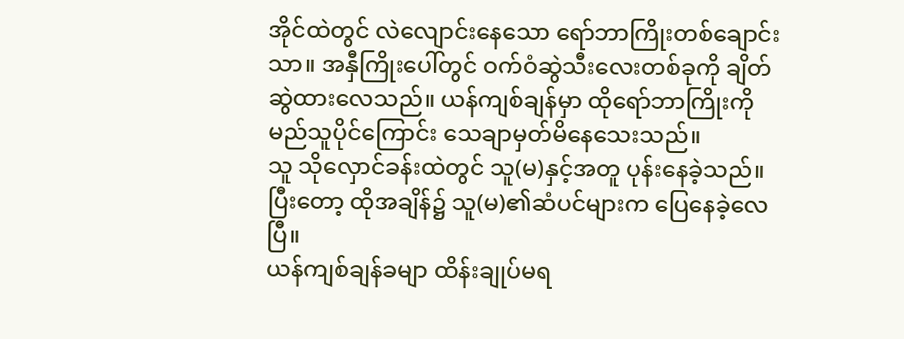အိုင်ထဲတွင် လဲလျောင်းနေသော ရော်ဘာကြိုးတစ်ချောင်းသာ။ အနှီကြိုးပေါ်တွင် ဝက်ဝံဆွဲသီးလေးတစ်ခုကို ချိတ်ဆွဲထားလေသည်။ ယန်ကျစ်ချန်မှာ ထိုရော်ဘာကြိုးကို မည်သူပိုင်ကြောင်း သေချာမှတ်မိနေသေးသည်။
သူ သိုလှောင်ခန်းထဲတွင် သူ(မ)နှင့်အတူ ပုန်းနေခဲ့သည်။
ပြီးတော့ ထိုအချိန်၌ သူ(မ)၏ဆံပင်များက ပြေနေခဲ့လေပြီ။
ယန်ကျစ်ချန်ခမျာ ထိန်းချုပ်မရ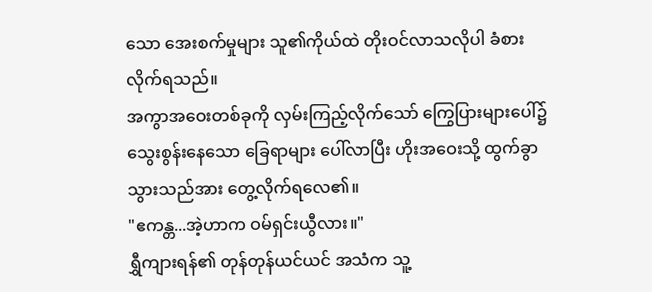သော အေးစက်မှုများ သူ၏ကိုယ်ထဲ တိုးဝင်လာသလိုပါ ခံစားလိုက်ရသည်။
အကွာအဝေးတစ်ခုကို လှမ်းကြည့်လိုက်သော် ကြွေပြားများပေါ်၌ သွေးစွန်းနေသော ခြေရာများ ပေါ်လာပြီး ဟိုးအဝေးသို့ ထွက်ခွာသွားသည်အား တွေ့လိုက်ရလေ၏။
"ဧကန္တ...အဲ့ဟာက ဝမ်ရှင်းယွီလား။"
ရွှီကျားရန်၏ တုန်တုန်ယင်ယင် အသံက သူ့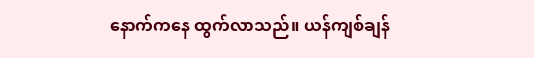နောက်ကနေ ထွက်လာသည်။ ယန်ကျစ်ချန်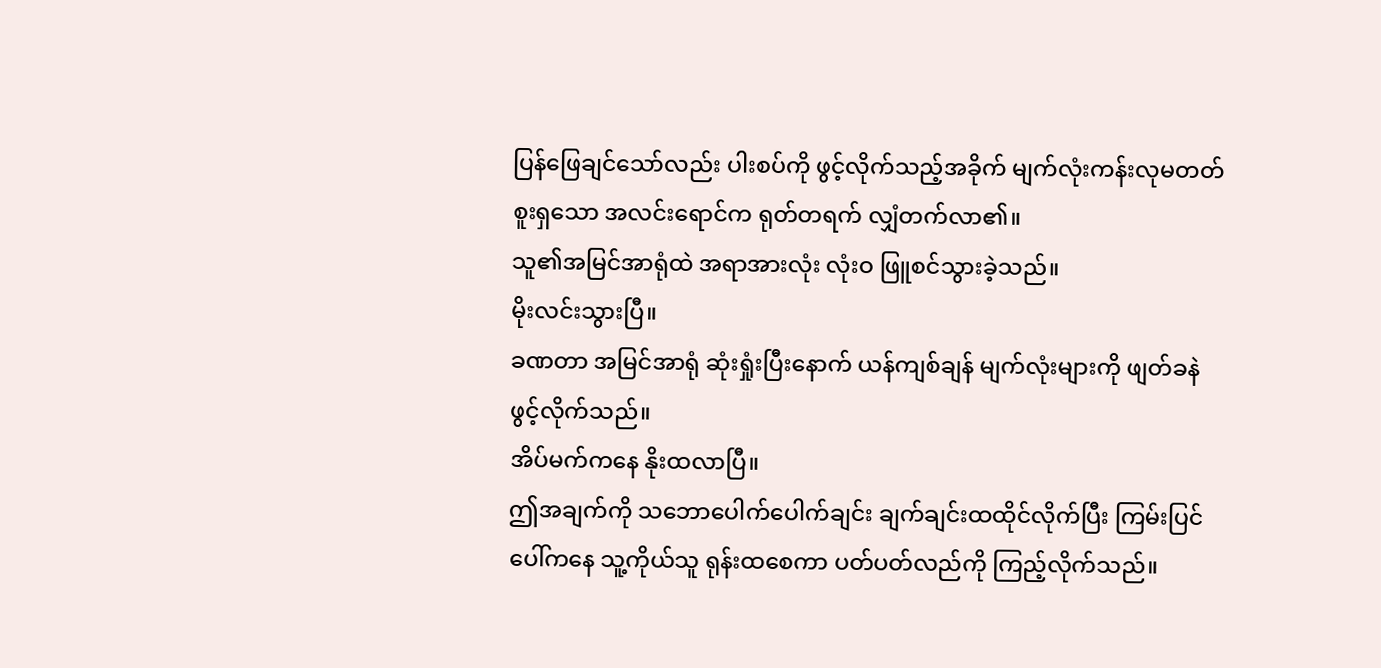ပြန်ဖြေချင်သော်လည်း ပါးစပ်ကို ဖွင့်လိုက်သည့်အခိုက် မျက်လုံးကန်းလုမတတ် စူးရှသော အလင်းရောင်က ရုတ်တရက် လျှံတက်လာ၏။
သူ၏အမြင်အာရုံထဲ အရာအားလုံး လုံးဝ ဖြူစင်သွားခဲ့သည်။
မိုးလင်းသွားပြီ။
ခဏတာ အမြင်အာရုံ ဆုံးရှုံးပြီးနောက် ယန်ကျစ်ချန် မျက်လုံးများကို ဖျတ်ခနဲ ဖွင့်လိုက်သည်။
အိပ်မက်ကနေ နိုးထလာပြီ။
ဤအချက်ကို သဘောပေါက်ပေါက်ချင်း ချက်ချင်းထထိုင်လိုက်ပြီး ကြမ်းပြင်ပေါ်ကနေ သူ့ကိုယ်သူ ရုန်းထစေကာ ပတ်ပတ်လည်ကို ကြည့်လိုက်သည်။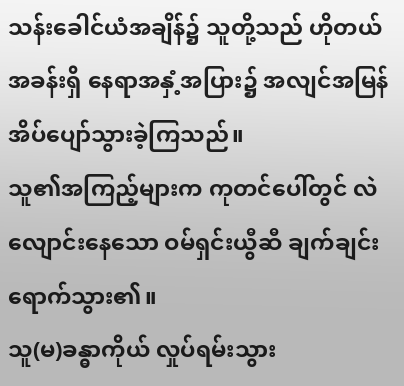သန်းခေါင်ယံအချိန်၌ သူတို့သည် ဟိုတယ်အခန်းရှိ နေရာအနှံ့အပြား၌ အလျင်အမြန် အိပ်ပျော်သွားခဲ့ကြသည်။
သူ၏အကြည့်များက ကုတင်ပေါ်တွင် လဲလျောင်းနေသော ဝမ်ရှင်းယွီဆီ ချက်ချင်း ရောက်သွား၏။
သူ(မ)ခန္ဓာကိုယ် လှုပ်ရမ်းသွား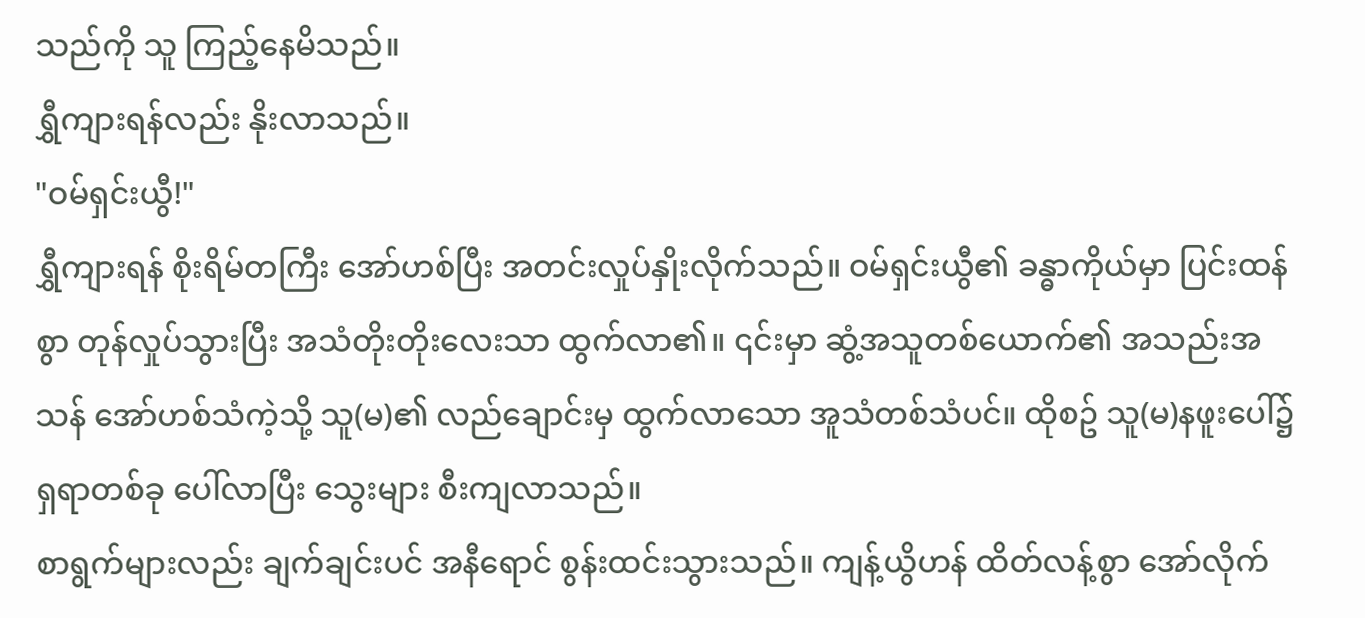သည်ကို သူ ကြည့်နေမိသည်။
ရွှီကျားရန်လည်း နိုးလာသည်။
"ဝမ်ရှင်းယွီ!"
ရွှီကျားရန် စိုးရိမ်တကြီး အော်ဟစ်ပြီး အတင်းလှုပ်နှိုးလိုက်သည်။ ဝမ်ရှင်းယွီ၏ ခန္ဓာကိုယ်မှာ ပြင်းထန်စွာ တုန်လှုပ်သွားပြီး အသံတိုးတိုးလေးသာ ထွက်လာ၏။ ၎င်းမှာ ဆွံ့အသူတစ်ယောက်၏ အသည်းအသန် အော်ဟစ်သံကဲ့သို့ သူ(မ)၏ လည်ချောင်းမှ ထွက်လာသော အူသံတစ်သံပင်။ ထိုစဥ် သူ(မ)နဖူးပေါ်၌ ရှရာတစ်ခု ပေါ်လာပြီး သွေးများ စီးကျလာသည်။
စာရွက်များလည်း ချက်ချင်းပင် အနီရောင် စွန်းထင်းသွားသည်။ ကျန့်ယွိဟန် ထိတ်လန့်စွာ အော်လိုက်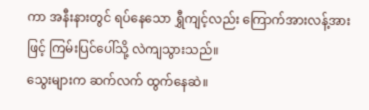ကာ အနီးနားတွင် ရပ်နေသော ရွှီကျင့်လည်း ကြောက်အားလန့်အားဖြင့် ကြမ်းပြင်ပေါ်သို့ လဲကျသွားသည်။
သွေးများက ဆက်လက် ထွက်နေဆဲ။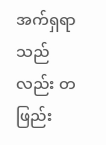အက်ရှရာသည်လည်း တဖြည်း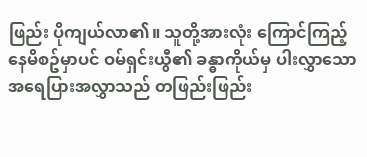ဖြည်း ပိုကျယ်လာ၏။ သူတို့အားလုံး ကြောင်ကြည့်နေမိစဥ်မှာပင် ဝမ်ရှင်းယွီ၏ ခန္ဓာကိုယ်မှ ပါးလွှာသော အရေပြားအလွှာသည် တဖြည်းဖြည်း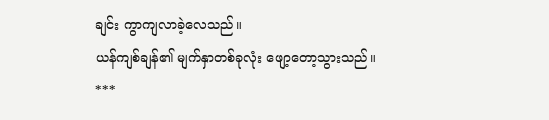ချင်း ကွာကျလာခဲ့လေသည်။
ယန်ကျစ်ချန်၏ မျက်နှာတစ်ခုလုံး ဖျော့တော့သွားသည်။
***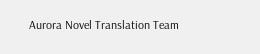Aurora Novel Translation Team